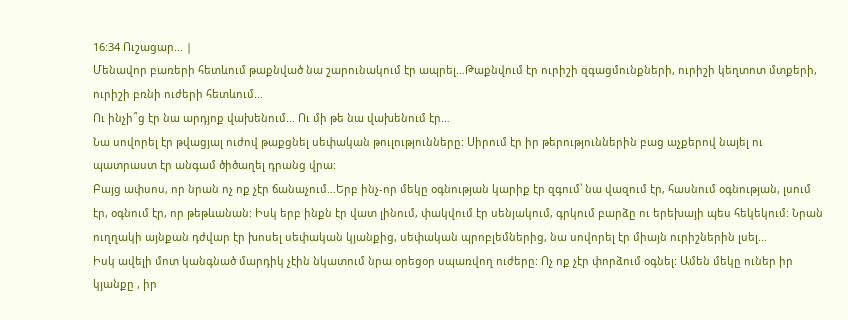16:34 Ուշացար… |
Մենավոր բառերի հետևում թաքնված նա շարունակում էր ապրել…Թաքնվում էր ուրիշի զգացմունքների, ուրիշի կեղտոտ մտքերի, ուրիշի բռնի ուժերի հետևում…
Ու ինչի՞ց էր նա արդյոք վախենում… Ու մի թե նա վախենում էր…
Նա սովորել էր թվացյալ ուժով թաքցնել սեփական թուլությունները: Սիրում էր իր թերություններին բաց աչքերով նայել ու պատրաստ էր անգամ ծիծաղել դրանց վրա:
Բայց ափսոս, որ նրան ոչ ոք չէր ճանաչում…Երբ ինչ-որ մեկը օգնության կարիք էր զգում՝ նա վազում էր, հասնում օգնության, լսում էր, օգնում էր, որ թեթևանան: Իսկ երբ ինքն էր վատ լինում, փակվում էր սենյակում, գրկում բարձը ու երեխայի պես հեկեկում: Նրան ուղղակի այնքան դժվար էր խոսել սեփական կյանքից, սեփական պրոբլեմներից, նա սովորել էր միայն ուրիշներին լսել…
Իսկ ավելի մոտ կանգնած մարդիկ չէին նկատում նրա օրեցօր սպառվող ուժերը: Ոչ ոք չէր փորձում օգնել: Ամեն մեկը ուներ իր կյանքը , իր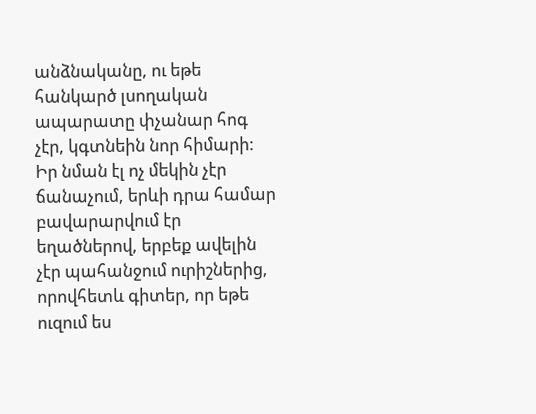անձնականը, ու եթե հանկարծ լսողական ապարատը փչանար հոգ չէր, կգտնեին նոր հիմարի:
Իր նման էլ ոչ մեկին չէր ճանաչում, երևի դրա համար բավարարվում էր եղածներով, երբեք ավելին չէր պահանջում ուրիշներից, որովհետև գիտեր, որ եթե ուզում ես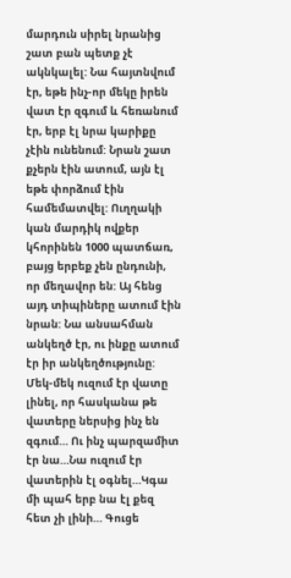մարդուն սիրել նրանից շատ բան պետք չէ ակնկալել: Նա հայտնվում էր, եթե ինչ-որ մեկը իրեն վատ էր զգում և հեռանում էր, երբ էլ նրա կարիքը չէին ունենում: Նրան շատ քչերն էին ատում, այն էլ եթե փորձում էին համեմատվել: Ուղղակի կան մարդիկ ովքեր կհորինեն 1000 պատճառ, բայց երբեք չեն ընդունի, որ մեղավոր են: Այ հենց այդ տիպիները ատում էին նրան: Նա անսահման անկեղծ էր, ու ինքը ատում էր իր անկեղծությունը: Մեկ-մեկ ուզում էր վատը լինել, որ հասկանա թե վատերը ներսից ինչ են զգում… Ու ինչ պարզամիտ էր նա…Նա ուզում էր վատերին էլ օգնել…Կգա մի պահ երբ նա էլ քեզ հետ չի լինի… Գուցե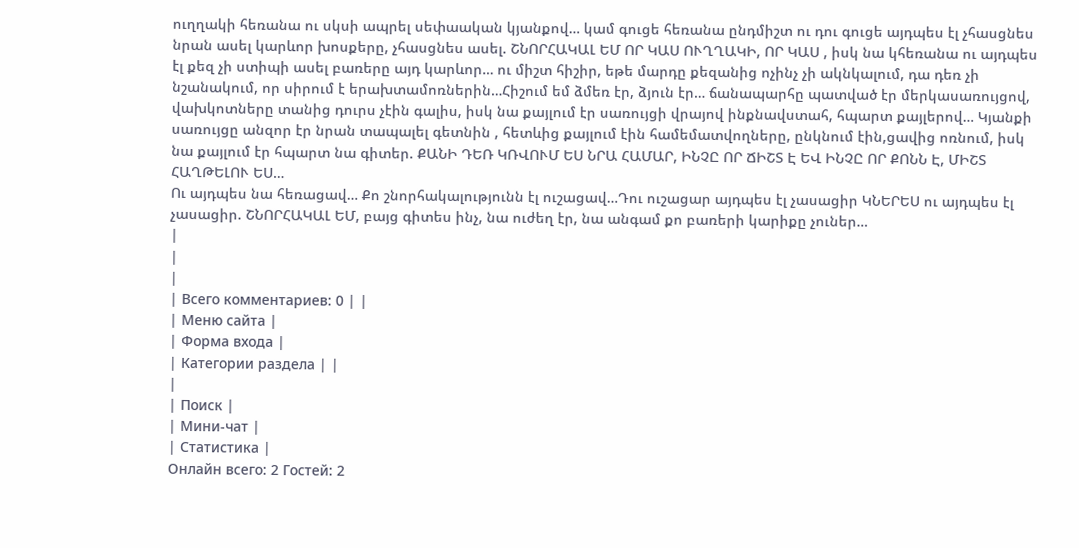ուղղակի հեռանա ու սկսի ապրել սեփաական կյանքով… կամ գուցե հեռանա ընդմիշտ ու դու գուցե այդպես էլ չհասցնես նրան ասել կարևոր խոսքերը, չհասցնես ասել. ՇՆՈՐՀԱԿԱԼ ԵՄ ՈՐ ԿԱՍ ՈՒՂՂԱԿԻ, ՈՐ ԿԱՍ , իսկ նա կհեռանա ու այդպես էլ քեզ չի ստիպի ասել բառերը այդ կարևոր… ու միշտ հիշիր, եթե մարդը քեզանից ոչինչ չի ակնկալում, դա դեռ չի նշանակում, որ սիրում է երախտամոռներին…Հիշում եմ ձմեռ էր, ձյուն էր… ճանապարհը պատված էր մերկասառույցով, վախկոտները տանից դուրս չէին գալիս, իսկ նա քայլում էր սառույցի վրայով ինքնավստահ, հպարտ քայլերով… Կյանքի սառույցը անզոր էր նրան տապալել գետնին , հետևից քայլում էին համեմատվողները, ընկնում էին,ցավից ոռնում, իսկ նա քայլում էր հպարտ նա գիտեր. ՔԱՆԻ ԴԵՌ ԿՌՎՈՒՄ ԵՍ ՆՐԱ ՀԱՄԱՐ, ԻՆՉԸ ՈՐ ՃԻՇՏ Է ԵՎ ԻՆՉԸ ՈՐ ՔՈՆՆ Է, ՄԻՇՏ ՀԱՂԹԵԼՈՒ ԵՍ…
Ու այդպես նա հեռացավ… Քո շնորհակալությունն էլ ուշացավ…Դու ուշացար այդպես էլ չասացիր ԿՆԵՐԵՍ ու այդպես էլ չասացիր. ՇՆՈՐՀԱԿԱԼ ԵՄ, բայց գիտես ինչ, նա ուժեղ էր, նա անգամ քո բառերի կարիքը չուներ…
|
|
|
| Всего комментариев: 0 | |
| Меню сайта |
| Форма входа |
| Категории раздела | |
|
| Поиск |
| Мини-чат |
| Статистика |
Онлайн всего: 2 Гостей: 2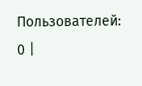Пользователей: 0 |